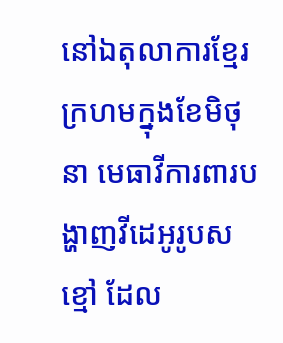នៅឯតុលាការខ្មែរក្រហមក្នុងខែមិថុនា មេធាវីការពារបង្ហាញវីដេអូរូបសខ្មៅ ដែល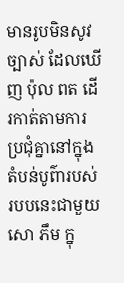មានរូបមិនសូវច្បាស់ ដែលឃើញ ប៉ុល ពត ដើរកាត់តាមការប្រជុំគ្នានៅក្នុងតំបន់បូព៌ារបស់របបនេះជាមួយ សោ ភឹម ក្នុ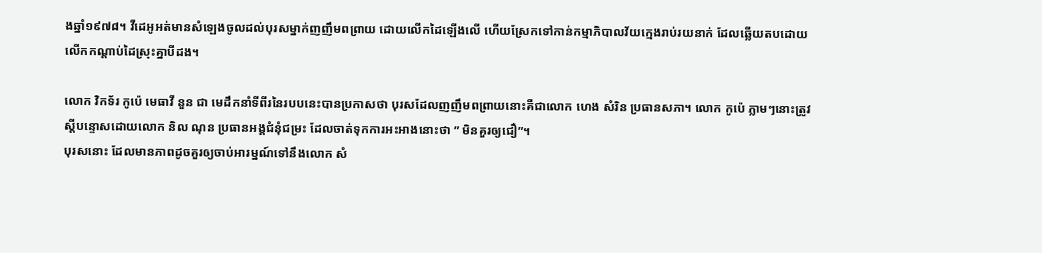ងឆ្នាំ១៩៧៨។ វីដេអូអត់មានសំឡេងចូលដល់បុរសម្នាក់ញញឹមពព្រាយ ដោយលើកដៃឡើងលើ ហើយស្រែកទៅកាន់កម្មាភិបាលវ័យក្មេងរាប់រយនាក់ ដែលឆ្លើយតបដោយលើកកណ្តាប់ដៃស្រុះគ្នាបីដង។

លោក វិកទ័រ កូប៉េ មេធាវី នួន ជា មេដឹកនាំទីពីរនៃរបបនេះបានប្រកាសថា បុរសដែលញញឹមពព្រាយនោះគឺជាលោក ហេង សំរិន ប្រធានសភា។ លោក កូប៉េ ភ្លាមៗនោះត្រូវស្តីបន្ទោសដោយលោក និល ណុន ប្រធានអង្គជំនុំជម្រះ ដែលចាត់ទុកការអះអាងនោះថា ” មិនគួរឲ្យជឿ”។
បុរសនោះ ដែលមានភាពដូចគួរឲ្យចាប់អារម្នណ៍ទៅនឹងលោក សំ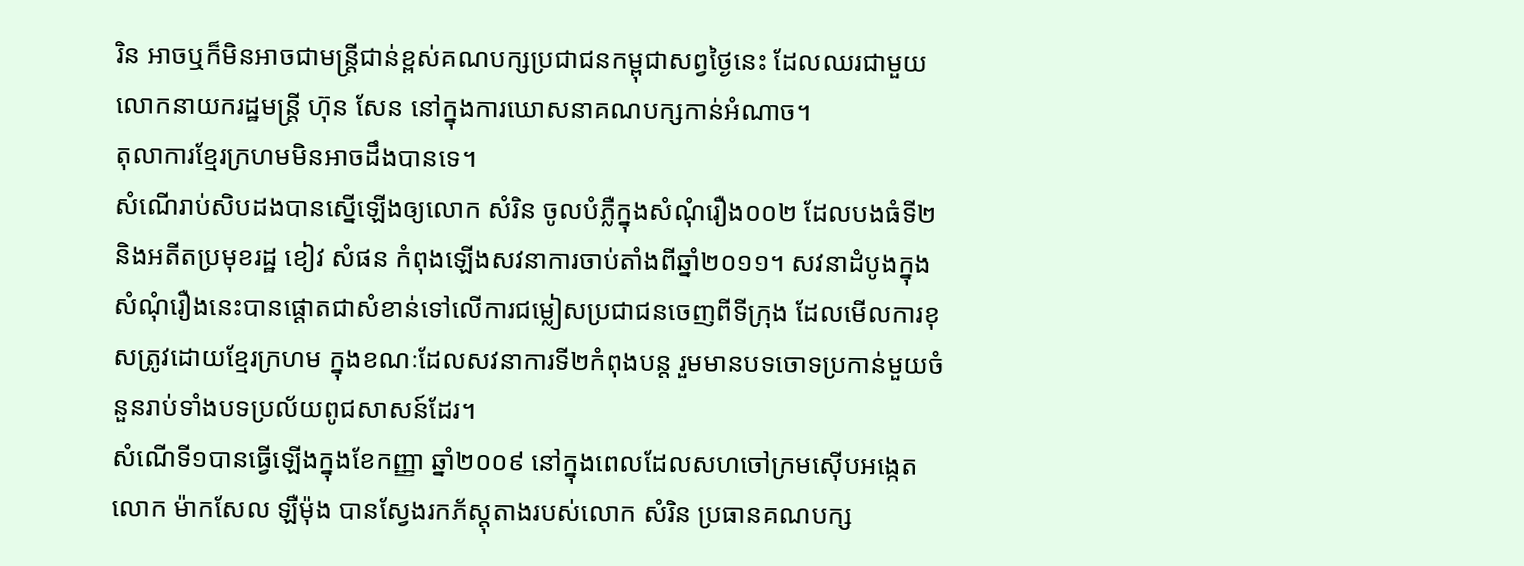រិន អាចឬក៏មិនអាចជាមន្ត្រីជាន់ខ្ពស់គណបក្សប្រជាជនកម្ពុជាសព្វថ្ងៃនេះ ដែលឈរជាមួយលោកនាយករដ្ឋមន្ត្រី ហ៊ុន សែន នៅក្នុងការឃោសនាគណបក្សកាន់អំណាច។
តុលាការខ្មែរក្រហមមិនអាចដឹងបានទេ។
សំណើរាប់សិបដងបានស្នើឡើងឲ្យលោក សំរិន ចូលបំភ្លឺក្នុងសំណុំរឿង០០២ ដែលបងធំទី២ និងអតីតប្រមុខរដ្ឋ ខៀវ សំផន កំពុងឡើងសវនាការចាប់តាំងពីឆ្នាំ២០១១។ សវនាដំបូងក្នុងសំណុំរឿងនេះបានផ្តោតជាសំខាន់ទៅលើការជម្លៀសប្រជាជនចេញពីទីក្រុង ដែលមើលការខុសត្រូវដោយខ្មែរក្រហម ក្នុងខណៈដែលសវនាការទី២កំពុងបន្ត រួមមានបទចោទប្រកាន់មួយចំនួនរាប់ទាំងបទប្រល័យពូជសាសន៍ដែរ។
សំណើទី១បានធ្វើឡើងក្នុងខែកញ្ញា ឆ្នាំ២០០៩ នៅក្នុងពេលដែលសហចៅក្រមស៊ើបអង្កេត លោក ម៉ាកសែល ឡឺម៉ុង បានស្វែងរកភ័ស្តុតាងរបស់លោក សំរិន ប្រធានគណបក្ស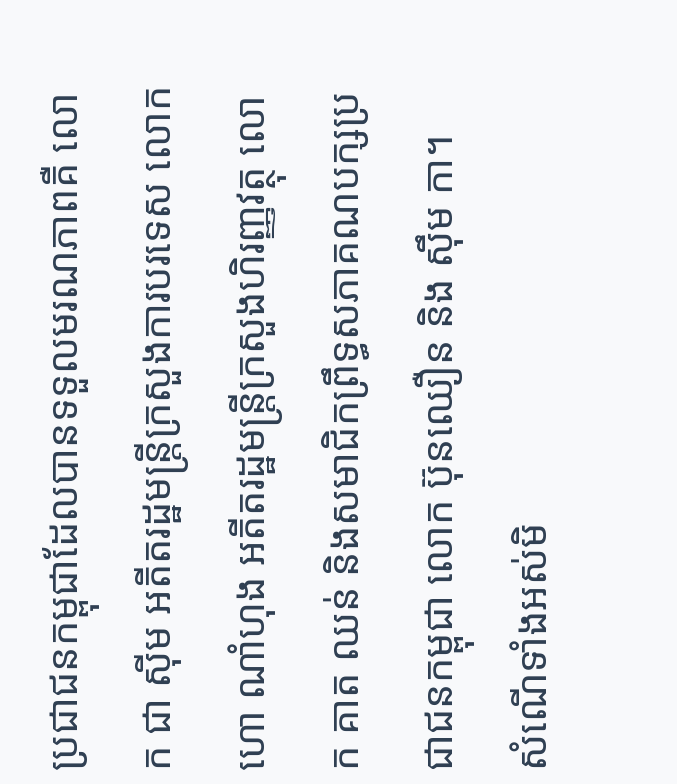ប្រជាជនកម្ពុជាដែលបានទទួលមរណភាពគឺ លោក ជា ស៊ីម អតីតរដ្ឋមន្ត្រីក្រសួងការបរទេស លោក ហោ ណាំហុង អតីតរដ្ឋមន្ត្រីក្រសួងហិរញ្ញវត្ថុ លោក គាត ឈន់ និងសមាជិកព្រឹទ្ធសភាគណបក្សប្រជាជនកម្ពុជា លោក ប៊ុនឈឿន និង ស៊ឹម កា។
សំណើទាំងអស់មិ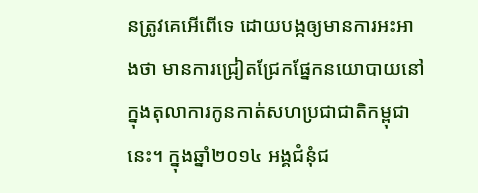នត្រូវគេអើពើទេ ដោយបង្កឲ្យមានការអះអាងថា មានការជ្រៀតជ្រែកផ្នែកនយោបាយនៅក្នុងតុលាការកូនកាត់សហប្រជាជាតិកម្ពុជានេះ។ ក្នុងឆ្នាំ២០១៤ អង្គជំនុំជ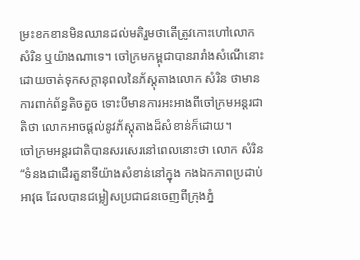ម្រះខកខានមិនឈានដល់មតិរួមថាតើត្រូវកោះហៅលោក សំរិន ឬយ៉ាងណាទេ។ ចៅក្រមកម្ពុជាបានរារាំងសំណើនោះ ដោយចាត់ទុកសក្តានុពលនៃភ័ស្តុតាងលោក សំរិន ថាមានការពាក់ព័ន្ធតិចតួច ទោះបីមានការអះអាងពីចៅក្រមអន្តរជាតិថា លោកអាចផ្តល់នូវភ័ស្តុតាងដ៏សំខាន់ក៏ដោយ។
ចៅក្រមអន្តរជាតិបានសរសេរនៅពេលនោះថា លោក សំរិន “ទំនងជាដើរតួនាទីយ៉ាងសំខាន់នៅក្នុង កងឯកភាពប្រដាប់អាវុធ ដែលបានជម្លៀសប្រជាជនចេញពីក្រុងភ្នំ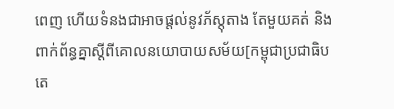ពេញ ហើយទំនងជាអាចផ្តល់នូវភ័ស្តុតាង តែមួយគត់ និងពាក់ព័ន្ធគ្នាស្តីពីគោលនយោបាយសម័យ[កម្ពុជាប្រជាធិបតេ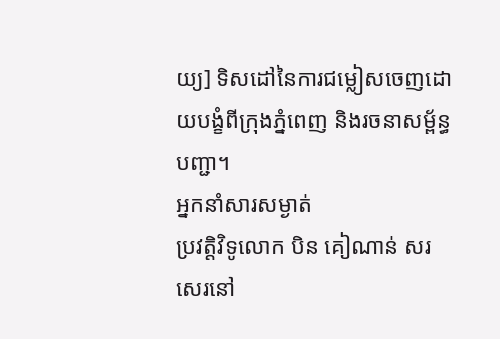យ្យ] ទិសដៅនៃការជម្លៀសចេញដោយបង្ខំពីក្រុងភ្នំពេញ និងរចនាសម្ព័ន្ធបញ្ជា។
អ្នកនាំសារសម្ងាត់
ប្រវត្តិវិទូលោក បិន គៀណាន់ សរសេរនៅ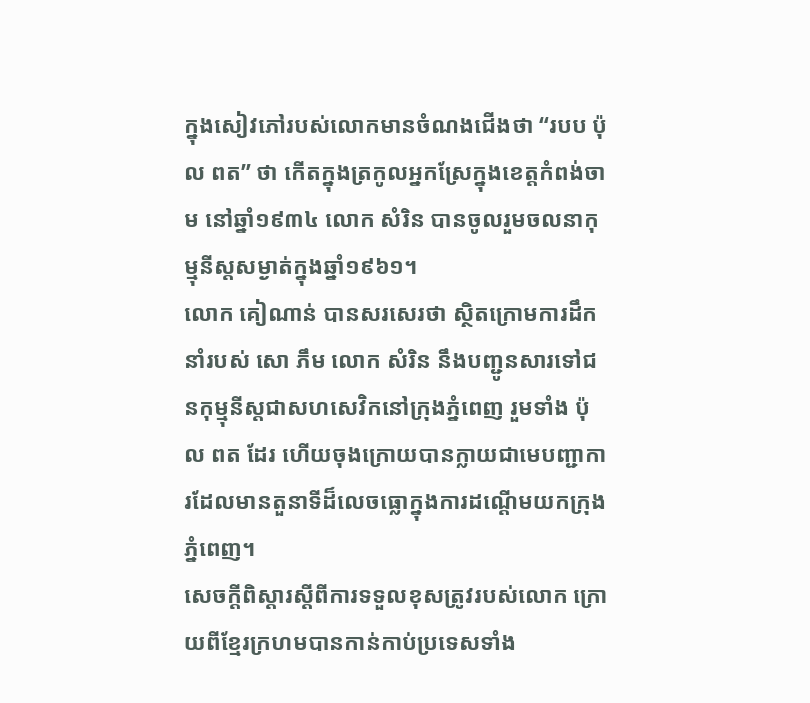ក្នុងសៀវភៅរបស់លោកមានចំណងជើងថា “របប ប៉ុល ពត” ថា កើតក្នុងត្រកូលអ្នកស្រែក្នុងខេត្តកំពង់ចាម នៅឆ្នាំ១៩៣៤ លោក សំរិន បានចូលរួមចលនាកុម្មុនីស្តសម្ងាត់ក្នុងឆ្នាំ១៩៦១។
លោក គៀណាន់ បានសរសេរថា ស្ថិតក្រោមការដឹកនាំរបស់ សោ ភឹម លោក សំរិន នឹងបញ្ជូនសារទៅជនកុម្មុនីស្តជាសហសេវិកនៅក្រុងភ្នំពេញ រួមទាំង ប៉ុល ពត ដែរ ហើយចុងក្រោយបានក្លាយជាមេបញ្ជាការដែលមានតួនាទីដ៏លេចធ្លោក្នុងការដណ្តើមយកក្រុងភ្នំពេញ។
សេចក្តីពិស្តារស្តីពីការទទួលខុសត្រូវរបស់លោក ក្រោយពីខ្មែរក្រហមបានកាន់កាប់ប្រទេសទាំង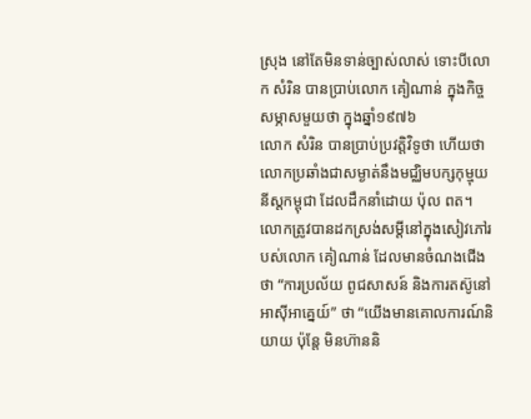ស្រុង នៅតែមិនទាន់ច្បាស់លាស់ ទោះបីលោក សំរិន បានប្រាប់លោក គៀណាន់ ក្នុងកិច្ចសម្ភាសមួយថា ក្នុងឆ្នាំ១៩៧៦
លោក សំរិន បានប្រាប់ប្រវត្តិវិទូថា ហើយថា លោកប្រឆាំងជាសម្ងាត់នឹងមជ្ឈិមបក្សកុម្មុយនីស្តកម្ពុជា ដែលដឹកនាំដោយ ប៉ុល ពត។
លោកត្រូវបានដកស្រង់សម្តីនៅក្នុងសៀវភៅរបស់លោក គៀណាន់ ដែលមានចំណងជើងថា “ការប្រល័យ ពូជសាសន៍ និងការតស៊ូនៅអាស៊ីអាគ្នេយ៍” ថា “យើងមានគោលការណ៍និយាយ ប៉ុន្តែ មិនហ៊ាននិ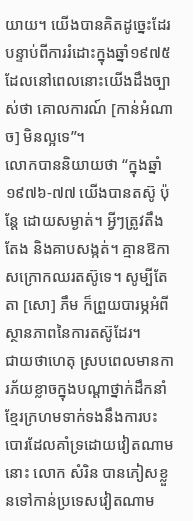យាយ។ យើងបានគិតដូច្នេះដែរ បន្ទាប់ពីការរំដោះក្នុងឆ្នាំ១៩៧៥ ដែលនៅពេលនោះយើងដឹងច្បាស់ថា គោលការណ៍ [កាន់អំណាច] មិនល្អទេ”។
លោកបាននិយាយថា “ក្នុងឆ្នាំ១៩៧៦-៧៧ យើងបានតស៊ូ ប៉ុន្តែ ដោយសម្ងាត់។ អ្វីៗត្រូវតឹងតែង និងគាបសង្កត់។ គ្មានឱកាសក្រោកឈរតស៊ូទេ។ សូម្បីតែតា [សោ] ភឹម ក៏ព្រួយបារម្ភអំពីស្ថានភាពនៃការតស៊ូដែរ។
ជាយថាហេតុ ស្របពេលមានការភ័យខ្លាចក្នុងបណ្តាថ្នាក់ដឹកនាំខ្មែរក្រហមទាក់ទងនឹងការបះបោរដែលគាំទ្រដោយវៀតណាមនោះ លោក សំរិន បានភៀសខ្លួនទៅកាន់ប្រទេសវៀតណាម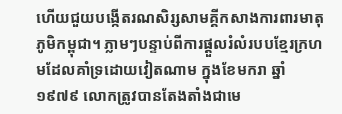ហើយជួយបង្កើតរណសិរ្សសាមគ្គីកសាងការពារមាតុភូមិកម្ពុជា។ ភ្លាមៗបន្ទាប់ពីការផ្តួលរំលំរបបខ្មែរក្រហមដែលគាំទ្រដោយវៀតណាម ក្នុងខែមករា ឆ្នាំ១៩៧៩ លោកត្រូវបានតែងតាំងជាមេ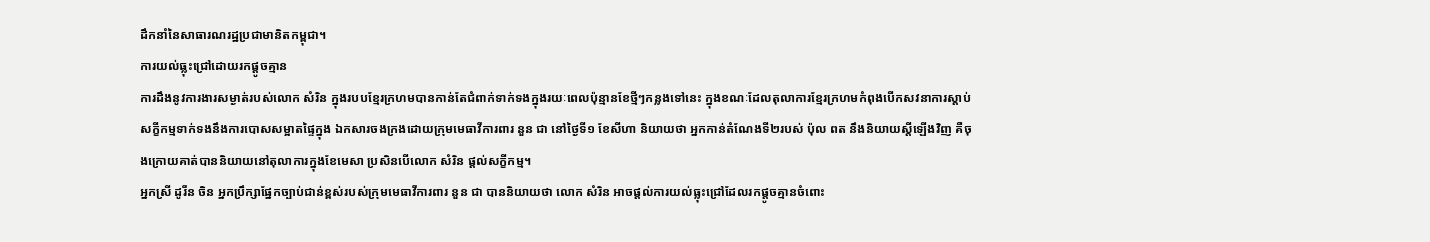ដឹកនាំនៃសាធារណរដ្ឋប្រជាមានិតកម្ពុជា។
ការយល់ធ្លុះជ្រៅដោយរកផ្តូចគ្មាន
ការដឹងនូវការងារសម្ងាត់របស់លោក សំរិន ក្នុងរបបខ្មែរក្រហមបានកាន់តែជំពាក់ទាក់ទងក្នុងរយៈពេលប៉ុន្មានខែថ្មីៗកន្លងទៅនេះ ក្នុងខណៈដែលតុលាការខ្មែរក្រហមកំពុងបើកសវនាការស្តាប់សក្ខីកម្មទាក់ទងនឹងការបោសសម្អាតផ្ទៃក្នុង ឯកសារចងក្រងដោយក្រុមមេធាវីការពារ នួន ជា នៅថ្ងៃទី១ ខែសីហា និយាយថា អ្នកកាន់តំណែងទី២របស់ ប៉ុល ពត នឹងនិយាយស្តីឡើងវិញ គឺចុងក្រោយគាត់បាននិយាយនៅតុលាការក្នុងខែមេសា ប្រសិនបើលោក សំរិន ផ្តល់សក្ខីកម្ម។
អ្នកស្រី ដូរីន ចិន អ្នកប្រឹក្សាផ្នែកច្បាប់ជាន់ខ្ពស់របស់ក្រុមមេធាវីការពារ នួន ជា បាននិយាយថា លោក សំរិន អាចផ្តល់ការយល់ធ្លុះជ្រៅដែលរកផ្តូចគ្មានចំពោះ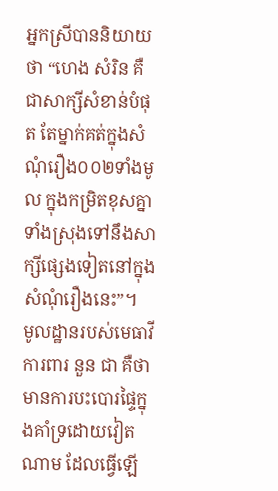អ្នកស្រីបាននិយាយថា “ហេង សំរិន គឺជាសាក្សីសំខាន់បំផុត តែម្នាក់គត់ក្នុងសំណុំរឿង០០២ទាំងមូល ក្នុងកម្រិតខុសគ្នាទាំងស្រុងទៅនឹងសាក្សីផ្សេងទៀតនៅក្នុងសំណុំរឿងនេះ”។
មូលដ្ឋានរបស់មេធាវីការពារ នួន ជា គឺថា មានការបះបោរផ្ទៃក្នុងគាំទ្រដោយវៀតណាម ដែលធ្វើឡើ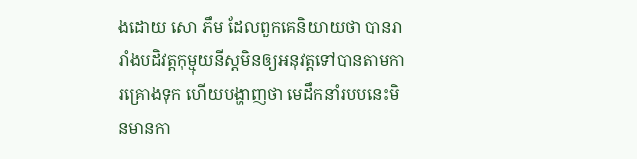ងដោយ សោ ភឹម ដែលពួកគេនិយាយថា បានរារាំងបដិវត្តកុម្មុយនីស្តមិនឲ្យអនុវត្តទៅបានតាមការគ្រោងទុក ហើយបង្ហាញថា មេដឹកនាំរបបនេះមិនមានកា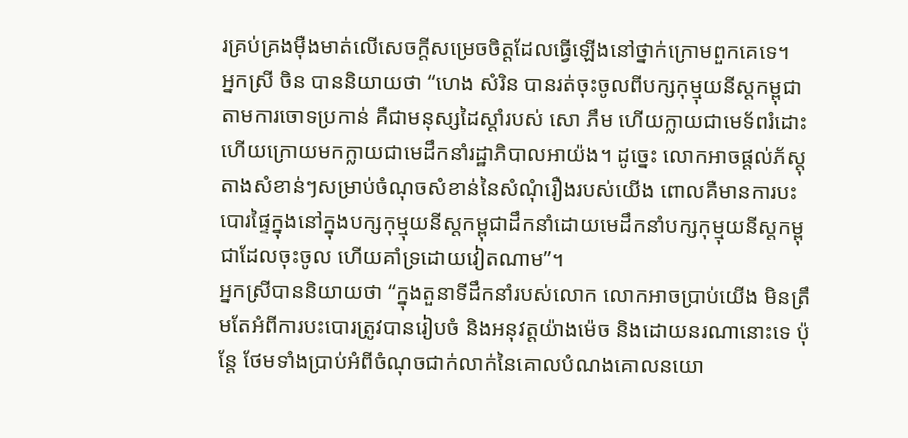រគ្រប់គ្រងម៉ឺងមាត់លើសេចក្តីសម្រេចចិត្តដែលធ្វើឡើងនៅថ្នាក់ក្រោមពួកគេទេ។
អ្នកស្រី ចិន បាននិយាយថា “ហេង សំរិន បានរត់ចុះចូលពីបក្សកុម្មុយនីស្តកម្ពុជា តាមការចោទប្រកាន់ គឺជាមនុស្សដៃស្តាំរបស់ សោ ភឹម ហើយក្លាយជាមេទ័ពរំដោះ ហើយក្រោយមកក្លាយជាមេដឹកនាំរដ្ឋាភិបាលអាយ៉ង។ ដូច្នេះ លោកអាចផ្តល់ភ័ស្តុតាងសំខាន់ៗសម្រាប់ចំណុចសំខាន់នៃសំណុំរឿងរបស់យើង ពោលគឺមានការបះបោរផ្ទៃក្នុងនៅក្នុងបក្សកុម្មុយនីស្តកម្ពុជាដឹកនាំដោយមេដឹកនាំបក្សកុម្មុយនីស្តកម្ពុជាដែលចុះចូល ហើយគាំទ្រដោយវៀតណាម”។
អ្នកស្រីបាននិយាយថា “ក្នុងតួនាទីដឹកនាំរបស់លោក លោកអាចប្រាប់យើង មិនត្រឹមតែអំពីការបះបោរត្រូវបានរៀបចំ និងអនុវត្តយ៉ាងម៉េច និងដោយនរណានោះទេ ប៉ុន្តែ ថែមទាំងប្រាប់អំពីចំណុចជាក់លាក់នៃគោលបំណងគោលនយោ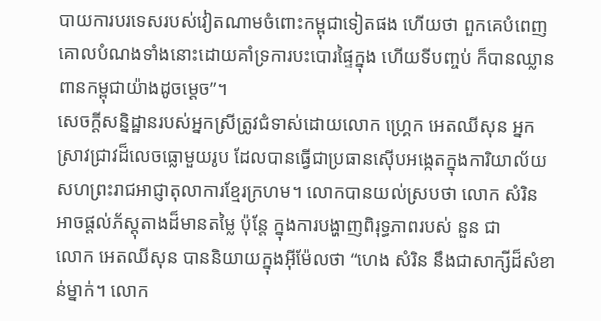បាយការបរទេសរបស់វៀតណាមចំពោះកម្ពុជាទៀតផង ហើយថា ពួកគេបំពេញគោលបំណងទាំងនោះដោយគាំទ្រការបះបោរផ្ទៃក្នុង ហើយទីបញ្ចប់ ក៏បានឈ្លានពានកម្ពុជាយ៉ាងដូចម្តេច”។
សេចក្តីសន្និដ្ឋានរបស់អ្នកស្រីត្រូវជំទាស់ដោយលោក ហ្គ្រេក អេតឈីសុន អ្នកស្រាវជ្រាវដ៏លេចធ្លោមួយរូប ដែលបានធ្វើជាប្រធានស៊ើបអង្កេតក្នុងការិយាល័យសហព្រះរាជអាជ្ញាតុលាការខ្មែរក្រហម។ លោកបានយល់ស្របថា លោក សំរិន អាចផ្តល់ភ័ស្តុតាងដ៏មានតម្លៃ ប៉ុន្តែ ក្នុងការបង្ហាញពិរុទ្ធភាពរបស់ នួន ជា
លោក អេតឈីសុន បាននិយាយក្នុងអុីម៉ែលថា “ហេង សំរិន នឹងជាសាក្សីដ៏សំខាន់ម្នាក់។ លោក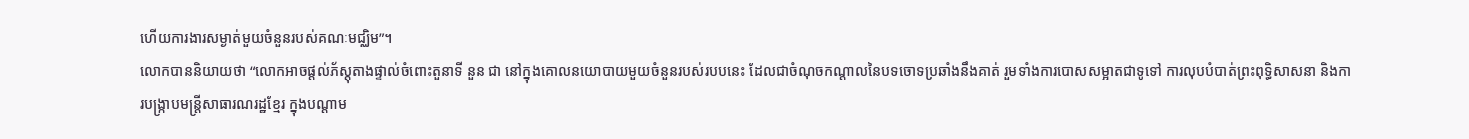ហើយការងារសម្ងាត់មួយចំនួនរបស់គណៈមជ្ឈិម”។
លោកបាននិយាយថា “លោកអាចផ្តល់ភ័ស្តុតាងផ្ទាល់ចំពោះតួនាទី នួន ជា នៅក្នុងគោលនយោបាយមួយចំនួនរបស់របបនេះ ដែលជាចំណុចកណ្តាលនៃបទចោទប្រឆាំងនឹងគាត់ រួមទាំងការបោសសម្អាតជាទូទៅ ការលុបបំបាត់ព្រះពុទ្ធិសាសនា និងការបង្ក្រាបមន្ត្រីសាធារណរដ្ឋខ្មែរ ក្នុងបណ្តាម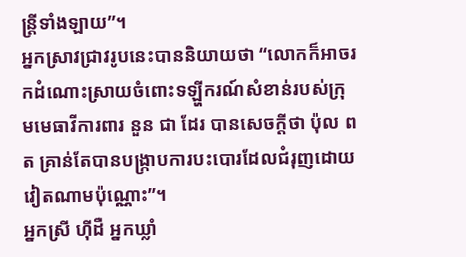ន្ត្រីទាំងឡាយ”។
អ្នកស្រាវជ្រាវរូបនេះបាននិយាយថា “លោកក៏អាចរកដំណោះស្រាយចំពោះទឡ្ហីករណ៍សំខាន់របស់ក្រុមមេធាវីការពារ នួន ជា ដែរ បានសេចក្តីថា ប៉ុល ពត គ្រាន់តែបានបង្ក្រាបការបះបោរដែលជំរុញដោយវៀតណាមប៉ុណ្ណោះ”។
អ្នកស្រី ហ៊ីដឺ អ្នកឃ្លាំ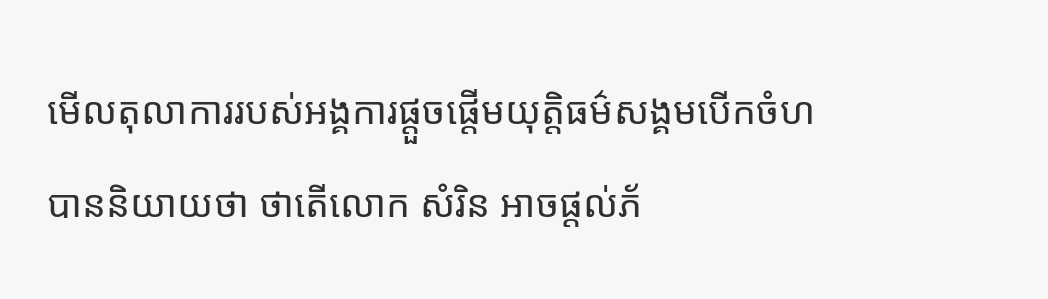មើលតុលាការរបស់អង្គការផ្តួចផ្តើមយុត្តិធម៌សង្គមបើកចំហ បាននិយាយថា ថាតើលោក សំរិន អាចផ្តល់ភ័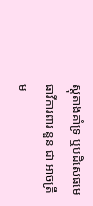ស្តុតាងគាំទ្រ ឬបដិសេធមេធាវីការពារ នួន ជា អាចត្រឹម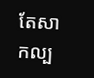តែសាកល្ប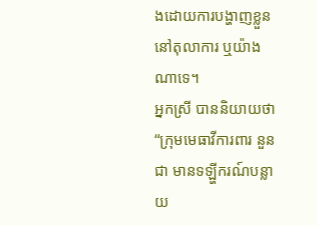ងដោយការបង្ហាញខ្លួននៅតុលាការ ឬយ៉ាងណាទេ។
អ្នកស្រី បាននិយាយថា “ក្រុមមេធាវីការពារ នួន ជា មានទឡ្ហីករណ៍បន្លាយ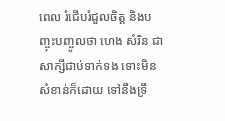ពេល រំជើបរំជួលចិត្ត និងបញ្ចុះបញ្ចូលថា ហេង សំរិន ជាសាក្សីជាប់ទាក់ទង ទោះមិនសំខាន់ក៏ដោយ ទៅនឹងទ្រឹ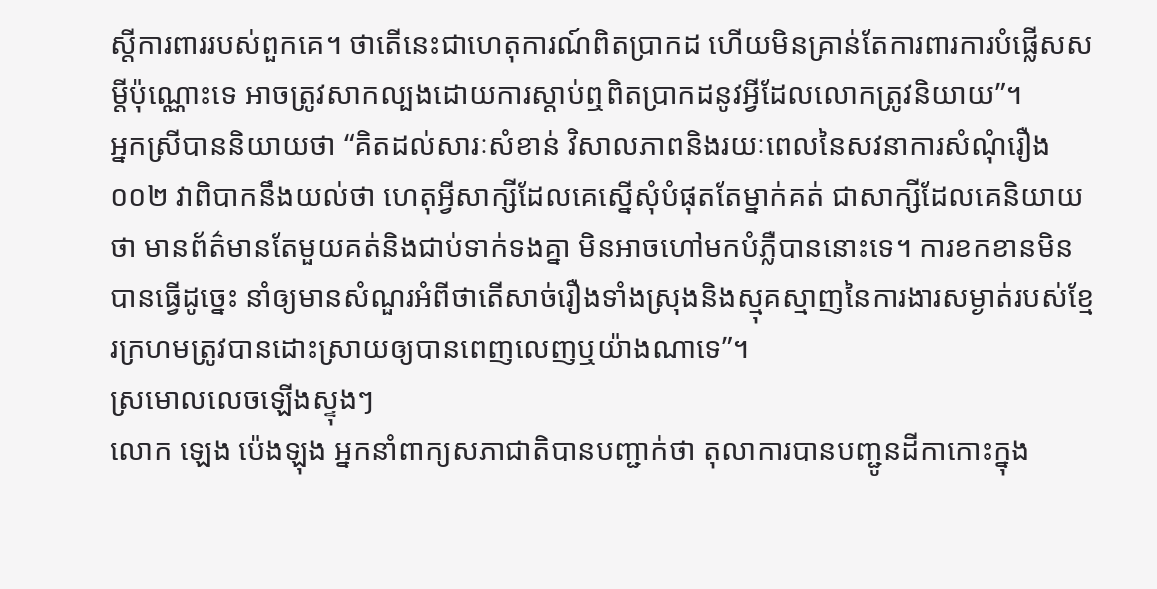ស្តីការពាររបស់ពួកគេ។ ថាតើនេះជាហេតុការណ៍ពិតប្រាកដ ហើយមិនគ្រាន់តែការពារការបំផ្លើសសម្តីប៉ុណ្ណោះទេ អាចត្រូវសាកល្បងដោយការស្តាប់ឮពិតប្រាកដនូវអ្វីដែលលោកត្រូវនិយាយ”។
អ្នកស្រីបាននិយាយថា “គិតដល់សារៈសំខាន់ វិសាលភាពនិងរយៈពេលនៃសវនាការសំណុំរឿង០០២ វាពិបាកនឹងយល់ថា ហេតុអ្វីសាក្សីដែលគេស្នើសុំបំផុតតែម្នាក់គត់ ជាសាក្សីដែលគេនិយាយថា មានព័ត៌មានតែមួយគត់និងជាប់ទាក់ទងគ្នា មិនអាចហៅមកបំភ្លឺបាននោះទេ។ ការខកខានមិនបានធ្វើដូច្នេះ នាំឲ្យមានសំណួរអំពីថាតើសាច់រឿងទាំងស្រុងនិងស្មុគស្មាញនៃការងារសម្ងាត់របស់ខ្មែរក្រហមត្រូវបានដោះស្រាយឲ្យបានពេញលេញឬយ៉ាងណាទេ”។
ស្រមោលលេចឡើងស្ទុងៗ
លោក ឡេង ប៉េងឡុង អ្នកនាំពាក្យសភាជាតិបានបញ្ជាក់ថា តុលាការបានបញ្ជូនដីកាកោះក្នុង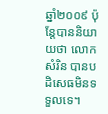ឆ្នាំ២០០៩ ប៉ុន្តែបាននិយាយថា លោក សំរិន បានបដិសេធមិនទទួលទេ។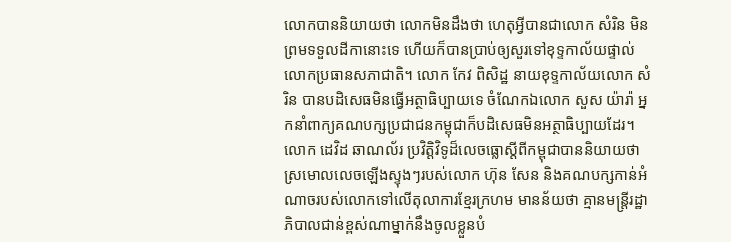លោកបាននិយាយថា លោកមិនដឹងថា ហេតុអ្វីបានជាលោក សំរិន មិនព្រមទទួលដីកានោះទេ ហើយក៏បានប្រាប់ឲ្យសួរទៅខុទ្ទកាល័យផ្ទាល់លោកប្រធានសភាជាតិ។ លោក កែវ ពិសិដ្ឋ នាយខុទ្ទកាល័យលោក សំរិន បានបដិសេធមិនធ្វើអត្ថាធិប្បាយទេ ចំណែកឯលោក សួស យ៉ារ៉ា អ្នកនាំពាក្យគណបក្សប្រជាជនកម្ពុជាក៏បដិសេធមិនអត្ថាធិប្បាយដែរ។
លោក ដេវិដ ឆាណល័រ ប្រវិត្តិវិទូដ៏លេចធ្លោស្តីពីកម្ពុជាបាននិយាយថា ស្រមោលលេចឡើងស្ទុងៗរបស់លោក ហ៊ុន សែន និងគណបក្សកាន់អំណាចរបស់លោកទៅលើតុលាការខ្មែរក្រហម មានន័យថា គ្មានមន្ត្រីរដ្ឋាភិបាលជាន់ខ្ពស់ណាម្នាក់នឹងចូលខ្លួនបំ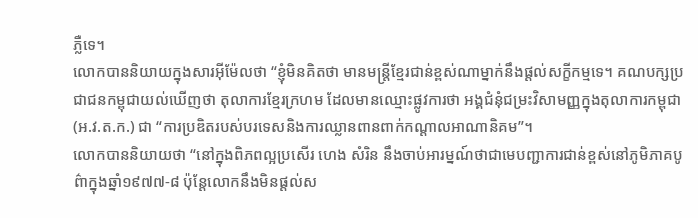ភ្លឺទេ។
លោកបាននិយាយក្នុងសារអ៊ីម៉ែលថា “ខ្ញុំមិនគិតថា មានមន្ត្រីខ្មែរជាន់ខ្ពស់ណាម្នាក់នឹងផ្តល់សក្ខីកម្មទេ។ គណបក្សប្រជាជនកម្ពុជាយល់ឃើញថា តុលាការខ្មែរក្រហម ដែលមានឈ្មោះផ្លូវការថា អង្គជំនំុជម្រះវិសាមញ្ញក្នុងតុលាការកម្ពុជា (អ.វ.ត.ក.) ជា “ការប្រឌិតរបស់បរទេសនិងការឈ្លានពានពាក់កណ្តាលអាណានិគម”។
លោកបាននិយាយថា “នៅក្នុងពិភពល្អប្រសើរ ហេង សំរិន នឹងចាប់អារម្នណ៍ថាជាមេបញ្ជាការជាន់ខ្ពស់នៅភូមិភាគបូព៌ាក្នុងឆ្នាំ១៩៧៧-៨ ប៉ុន្តែលោកនឹងមិនផ្តល់ស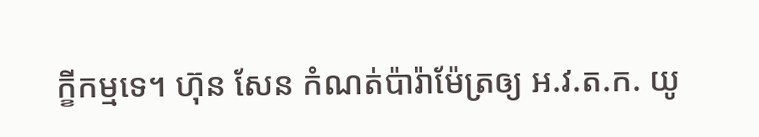ក្ខីកម្មទេ។ ហ៊ុន សែន កំណត់ប៉ារ៉ាម៉ែត្រឲ្យ អ.វ.ត.ក. យូ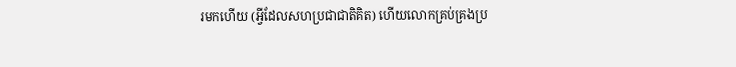រមកហើយ (អ្វីដែលសហប្រជាជាតិគិត) ហើយលោកគ្រប់គ្រងប្រ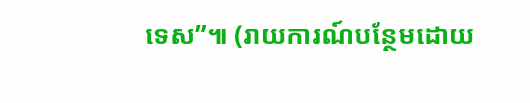ទេស”៕ (រាយការណ៍បន្ថែមដោយ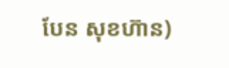បែន សុខហ៊ាន)